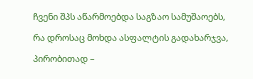ჩვენი შპს აწარმოებდა საგზაო სამუშაოებს, რა დროსაც მოხდა ასფალტის გადახარჯვა, პირობითად –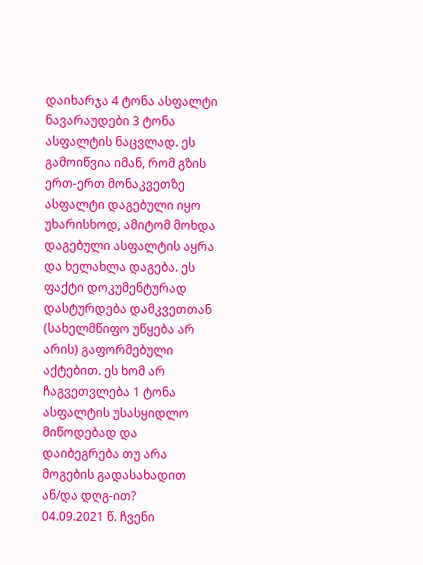დაიხარჯა 4 ტონა ასფალტი ნავარაუდები 3 ტონა ასფალტის ნაცვლად. ეს გამოიწვია იმან, რომ გზის ერთ-ერთ მონაკვეთზე ასფალტი დაგებული იყო უხარისხოდ, ამიტომ მოხდა დაგებული ასფალტის აყრა და ხელახლა დაგება. ეს ფაქტი დოკუმენტურად დასტურდება დამკვეთთან (სახელმწიფო უწყება არ არის) გაფორმებული აქტებით. ეს ხომ არ ჩაგვეთვლება 1 ტონა ასფალტის უსასყიდლო მიწოდებად და დაიბეგრება თუ არა მოგების გადასახადით ან/და დღგ-ით?
04.09.2021 წ. ჩვენი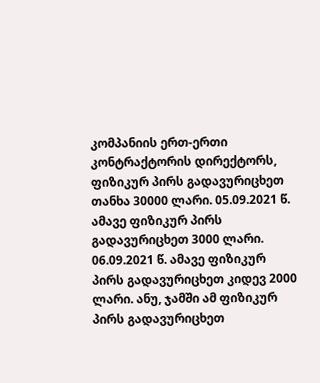კომპანიის ერთ-ერთი კონტრაქტორის დირექტორს, ფიზიკურ პირს გადავურიცხეთ თანხა 30000 ლარი. 05.09.2021 წ. ამავე ფიზიკურ პირს გადავურიცხეთ 3000 ლარი. 06.09.2021 წ. ამავე ფიზიკურ პირს გადავურიცხეთ კიდევ 2000 ლარი. ანუ, ჯამში ამ ფიზიკურ პირს გადავურიცხეთ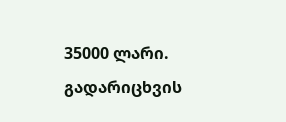35000 ლარი. გადარიცხვის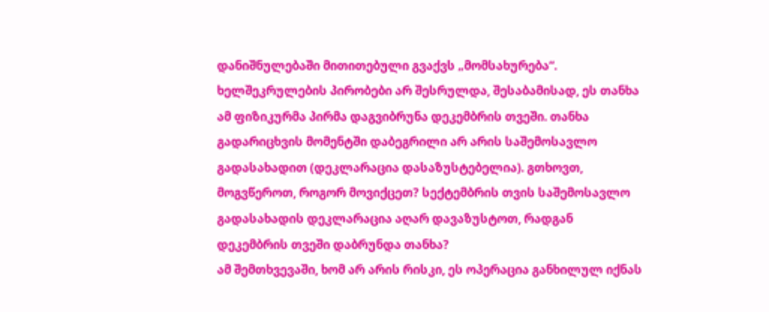დანიშნულებაში მითითებული გვაქვს „მომსახურება“. ხელშეკრულების პირობები არ შესრულდა, შესაბამისად, ეს თანხა ამ ფიზიკურმა პირმა დაგვიბრუნა დეკემბრის თვეში. თანხა გადარიცხვის მომენტში დაბეგრილი არ არის საშემოსავლო გადასახადით (დეკლარაცია დასაზუსტებელია). გთხოვთ, მოგვწეროთ, როგორ მოვიქცეთ? სექტემბრის თვის საშემოსავლო გადასახადის დეკლარაცია აღარ დავაზუსტოთ, რადგან დეკემბრის თვეში დაბრუნდა თანხა?
ამ შემთხვევაში, ხომ არ არის რისკი, ეს ოპერაცია განხილულ იქნას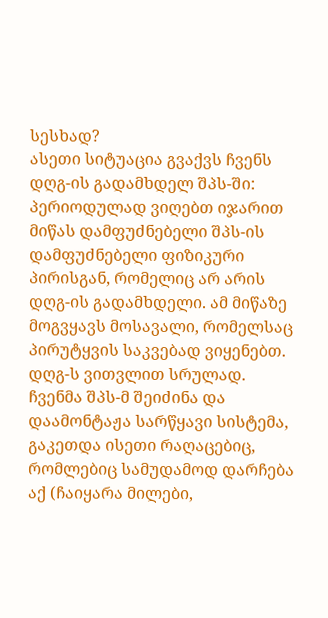სესხად?
ასეთი სიტუაცია გვაქვს ჩვენს დღგ-ის გადამხდელ შპს-ში: პერიოდულად ვიღებთ იჯარით მიწას დამფუძნებელი შპს-ის დამფუძნებელი ფიზიკური პირისგან, რომელიც არ არის დღგ-ის გადამხდელი. ამ მიწაზე მოგვყავს მოსავალი, რომელსაც პირუტყვის საკვებად ვიყენებთ. დღგ-ს ვითვლით სრულად. ჩვენმა შპს-მ შეიძინა და დაამონტაჟა სარწყავი სისტემა, გაკეთდა ისეთი რაღაცებიც, რომლებიც სამუდამოდ დარჩება აქ (ჩაიყარა მილები,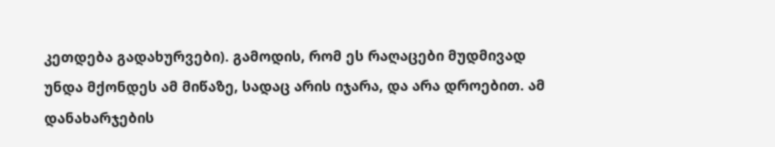კეთდება გადახურვები). გამოდის, რომ ეს რაღაცები მუდმივად უნდა მქონდეს ამ მიწაზე, სადაც არის იჯარა, და არა დროებით. ამ დანახარჯების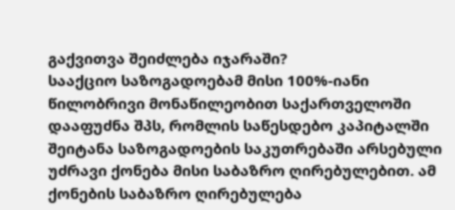გაქვითვა შეიძლება იჯარაში?
სააქციო საზოგადოებამ მისი 100%-იანი წილობრივი მონაწილეობით საქართველოში დააფუძნა შპს, რომლის საწესდებო კაპიტალში შეიტანა საზოგადოების საკუთრებაში არსებული უძრავი ქონება მისი საბაზრო ღირებულებით. ამ ქონების საბაზრო ღირებულება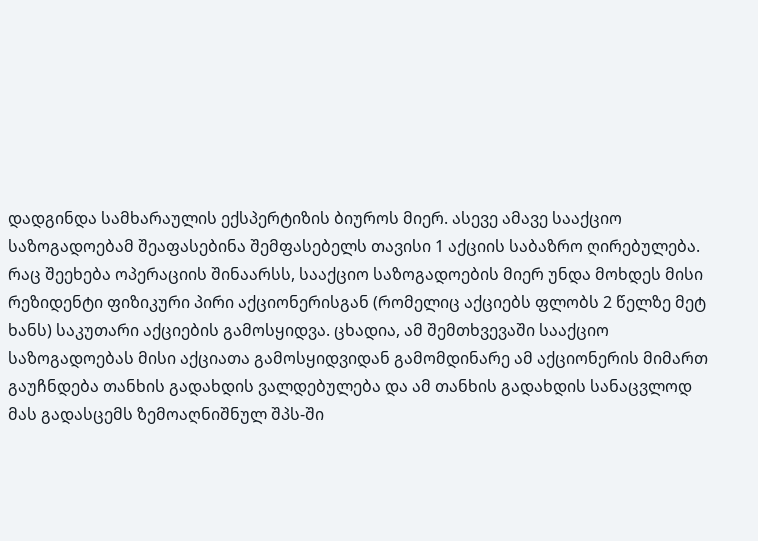დადგინდა სამხარაულის ექსპერტიზის ბიუროს მიერ. ასევე ამავე სააქციო საზოგადოებამ შეაფასებინა შემფასებელს თავისი 1 აქციის საბაზრო ღირებულება.
რაც შეეხება ოპერაციის შინაარსს, სააქციო საზოგადოების მიერ უნდა მოხდეს მისი რეზიდენტი ფიზიკური პირი აქციონერისგან (რომელიც აქციებს ფლობს 2 წელზე მეტ ხანს) საკუთარი აქციების გამოსყიდვა. ცხადია, ამ შემთხვევაში სააქციო საზოგადოებას მისი აქციათა გამოსყიდვიდან გამომდინარე ამ აქციონერის მიმართ გაუჩნდება თანხის გადახდის ვალდებულება და ამ თანხის გადახდის სანაცვლოდ მას გადასცემს ზემოაღნიშნულ შპს-ში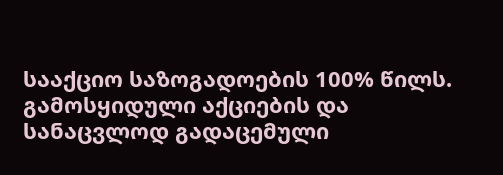სააქციო საზოგადოების 100% წილს. გამოსყიდული აქციების და სანაცვლოდ გადაცემული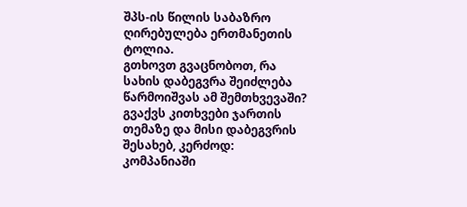შპს-ის წილის საბაზრო ღირებულება ერთმანეთის ტოლია.
გთხოვთ გვაცნობოთ, რა სახის დაბეგვრა შეიძლება წარმოიშვას ამ შემთხვევაში?
გვაქვს კითხვები ჯართის თემაზე და მისი დაბეგვრის შესახებ, კერძოდ:
კომპანიაში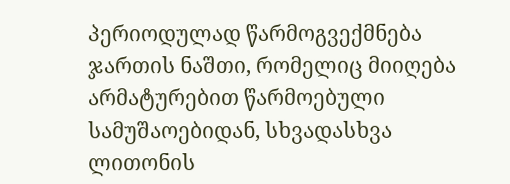პერიოდულად წარმოგვექმნება ჯართის ნაშთი, რომელიც მიიღება არმატურებით წარმოებული სამუშაოებიდან, სხვადასხვა ლითონის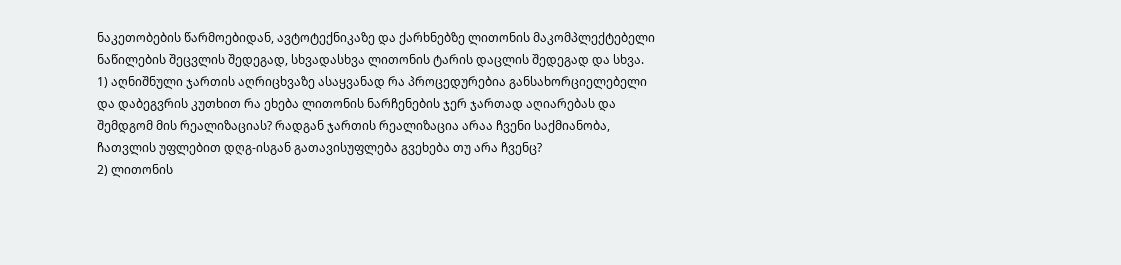ნაკეთობების წარმოებიდან, ავტოტექნიკაზე და ქარხნებზე ლითონის მაკომპლექტებელი ნაწილების შეცვლის შედეგად, სხვადასხვა ლითონის ტარის დაცლის შედეგად და სხვა.
1) აღნიშნული ჯართის აღრიცხვაზე ასაყვანად რა პროცედურებია განსახორციელებელი და დაბეგვრის კუთხით რა ეხება ლითონის ნარჩენების ჯერ ჯართად აღიარებას და შემდგომ მის რეალიზაციას? რადგან ჯართის რეალიზაცია არაა ჩვენი საქმიანობა, ჩათვლის უფლებით დღგ-ისგან გათავისუფლება გვეხება თუ არა ჩვენც?
2) ლითონის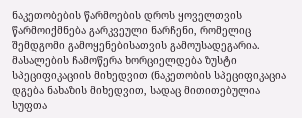ნაკეთობების წარმოების დროს ყოველთვის წარმოიქმნება გარკვეული ნარჩენი, რომელიც შემდგომი გამოყენებისათვის გამოუსადეგარია. მასალების ჩამოწერა ხორციელდება ზუსტი სპეციფიკაციის მიხედვით (ნაკეთობის სპეციფიკაცია დგება ნახაზის მიხედვით, სადაც მითითებულია სუფთა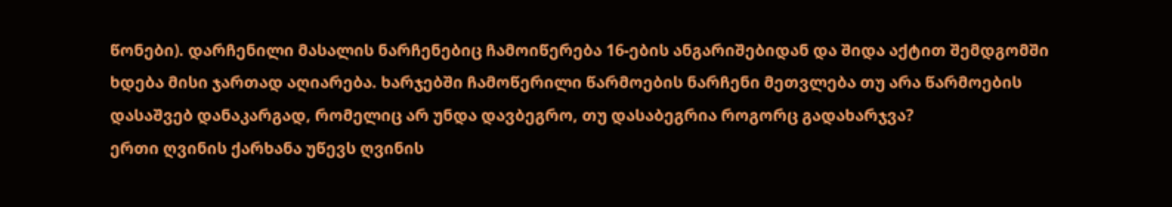წონები). დარჩენილი მასალის ნარჩენებიც ჩამოიწერება 16-ების ანგარიშებიდან და შიდა აქტით შემდგომში ხდება მისი ჯართად აღიარება. ხარჯებში ჩამოწერილი წარმოების ნარჩენი მეთვლება თუ არა წარმოების დასაშვებ დანაკარგად, რომელიც არ უნდა დავბეგრო, თუ დასაბეგრია როგორც გადახარჯვა?
ერთი ღვინის ქარხანა უწევს ღვინის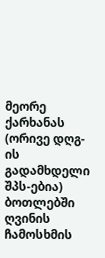მეორე ქარხანას (ორივე დღგ-ის გადამხდელი შპს-ებია) ბოთლებში ღვინის ჩამოსხმის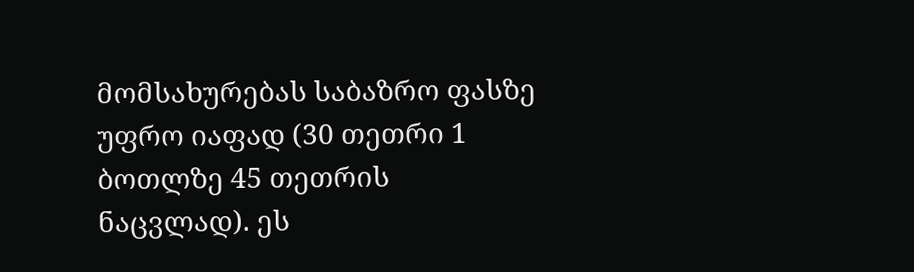მომსახურებას საბაზრო ფასზე უფრო იაფად (30 თეთრი 1 ბოთლზე 45 თეთრის ნაცვლად). ეს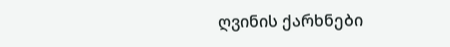ღვინის ქარხნები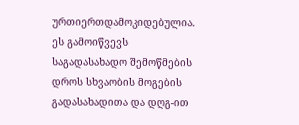ურთიერთდამოკიდებულია. ეს გამოიწვევს საგადასახადო შემოწმების დროს სხვაობის მოგების გადასახადითა და დღგ-ით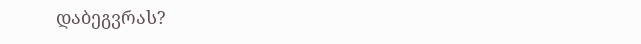დაბეგვრას?